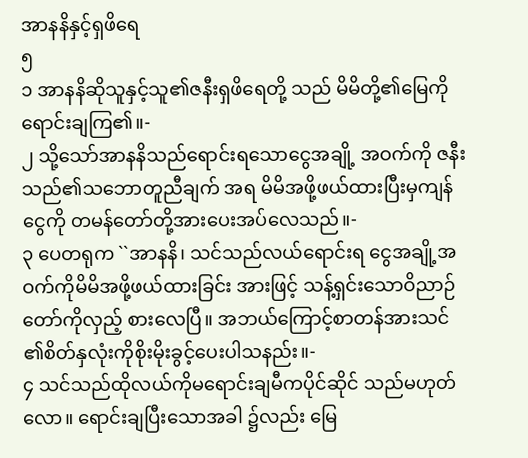အာနနိနှင့်ရှဖိရေ
၅
၁ အာနနိဆိုသူနှင့်သူ၏ဇနီးရှဖိရေတို့ သည် မိမိတို့၏မြေကိုရောင်းချကြ၏။-
၂ သို့သော်အာနနိသည်ရောင်းရသောငွေအချို့ အဝက်ကို ဇနီးသည်၏သဘောတူညီချက် အရ မိမိအဖို့ဖယ်ထားပြီးမှကျန်ငွေကို တမန်တော်တို့အားပေးအပ်လေသည်။-
၃ ပေတရုက ``အာနနိ၊ သင်သည်လယ်ရောင်းရ ငွေအချို့အဝက်ကိုမိမိအဖို့ဖယ်ထားခြင်း အားဖြင့် သန့်ရှင်းသောဝိညာဉ်တော်ကိုလှည့် စားလေပြီ။ အဘယ်ကြောင့်စာတန်အားသင် ၏စိတ်နှလုံးကိုစိုးမိုးခွင့်ပေးပါသနည်း။-
၄ သင်သည်ထိုလယ်ကိုမရောင်းချမီကပိုင်ဆိုင် သည်မဟုတ်လော။ ရောင်းချပြီးသောအခါ ၌လည်း မြေ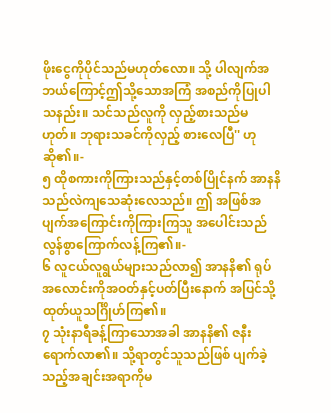ဖိုးငွေကိုပိုင်သည်မဟုတ်လော။ သို့ ပါလျက်အဘယ်ကြောင့်ဤသို့သောအကြံ အစည်ကိုပြုပါသနည်း။ သင်သည်လူကို လှည့်စားသည်မဟုတ်။ ဘုရားသခင်ကိုလှည့် စားလေပြီ'' ဟုဆို၏။-
၅ ထိုစကားကိုကြားသည်နှင့်တစ်ပြိုင်နက် အာနနိသည်လဲကျသေဆုံးလေသည်။ ဤ အဖြစ်အပျက်အကြောင်းကိုကြားကြသူ အပေါင်းသည် လွန်စွာကြောက်လန့်ကြ၏။-
၆ လူငယ်လူရွယ်များသည်လာ၍ အာနနိ၏ ရုပ်အလောင်းကိုအဝတ်နှင့်ပတ်ပြီးနောက် အပြင်သို့ထုတ်ယူသင်္ဂြိုဟ်ကြ၏။
၇ သုံးနာရီခန့်ကြာသောအခါ အာနနိ၏ ဇနီးရောက်လာ၏။ သို့ရာတွင်သူသည်ဖြစ် ပျက်ခဲ့သည့်အချင်းအရာကိုမ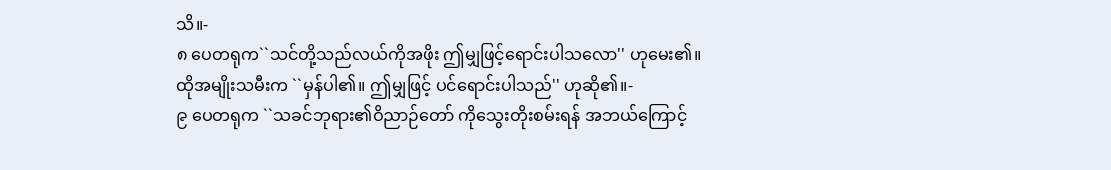သိ။-
၈ ပေတရုက``သင်တို့သည်လယ်ကိုအဖိုး ဤမျှဖြင့်ရောင်းပါသလော'' ဟုမေး၏။
ထိုအမျိုးသမီးက ``မှန်ပါ၏။ ဤမျှဖြင့် ပင်ရောင်းပါသည်'' ဟုဆို၏။-
၉ ပေတရုက ``သခင်ဘုရား၏ဝိညာဉ်တော် ကိုသွေးတိုးစမ်းရန် အဘယ်ကြောင့်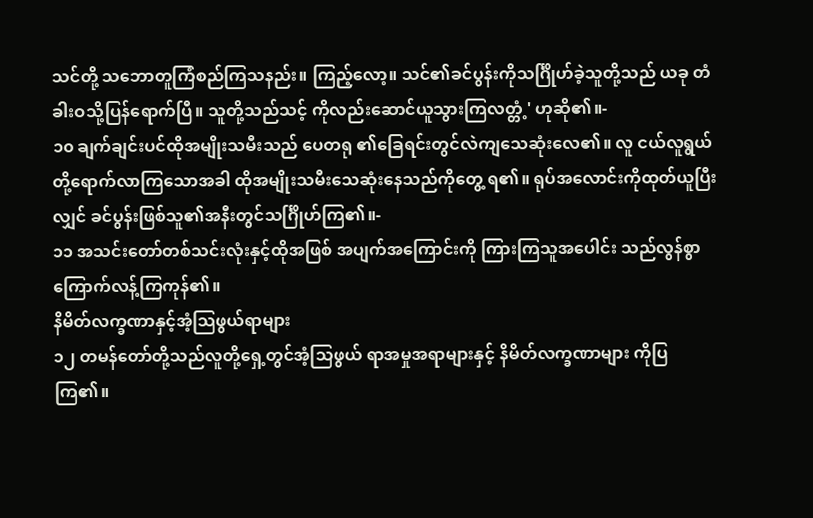သင်တို့ သဘောတူကြံစည်ကြသနည်း။ ကြည့်လော့။ သင်၏ခင်ပွန်းကိုသင်္ဂြိုဟ်ခဲ့သူတို့သည် ယခု တံခါးဝသို့ပြန်ရောက်ပြီ။ သူတို့သည်သင့် ကိုလည်းဆောင်ယူသွားကြလတ္တံ့' ဟုဆို၏။-
၁၀ ချက်ချင်းပင်ထိုအမျိုးသမီးသည် ပေတရု ၏ခြေရင်းတွင်လဲကျသေဆုံးလေ၏။ လူ ငယ်လူရွယ်တို့ရောက်လာကြသောအခါ ထိုအမျိုးသမီးသေဆုံးနေသည်ကိုတွေ့ ရ၏။ ရုပ်အလောင်းကိုထုတ်ယူပြီးလျှင် ခင်ပွန်းဖြစ်သူ၏အနီးတွင်သင်္ဂြိုဟ်ကြ၏။-
၁၁ အသင်းတော်တစ်သင်းလုံးနှင့်ထိုအဖြစ် အပျက်အကြောင်းကို ကြားကြသူအပေါင်း သည်လွန်စွာကြောက်လန့်ကြကုန်၏။
နိမိတ်လက္ခဏာနှင့်အံ့သြဖွယ်ရာများ
၁၂ တမန်တော်တို့သည်လူတို့ရှေ့တွင်အံ့သြဖွယ် ရာအမှုအရာများနှင့် နိမိတ်လက္ခဏာများ ကိုပြကြ၏။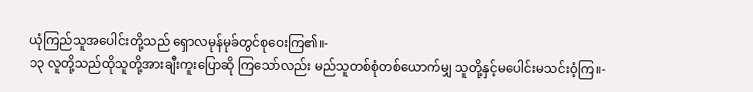ယုံကြည်သူအပေါင်းတို့သည် ရှောလမုန်မုခ်တွင်စုဝေးကြ၏။-
၁၃ လူတို့သည်ထိုသူတို့အားချီးကူးပြောဆို ကြသော်လည်း မည်သူတစ်စုံတစ်ယောက်မျှ သူတို့နှင့်မပေါင်းမသင်းဝံ့ကြ။-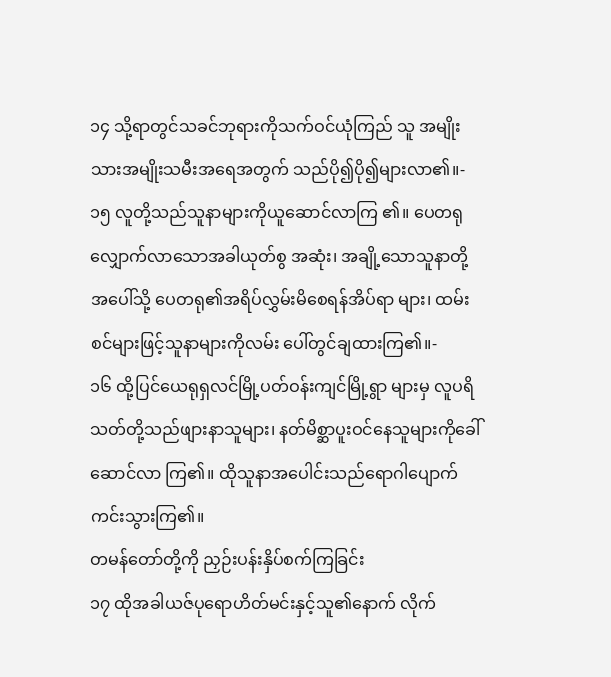၁၄ သို့ရာတွင်သခင်ဘုရားကိုသက်ဝင်ယုံကြည် သူ အမျိုးသားအမျိုးသမီးအရေအတွက် သည်ပို၍ပို၍များလာ၏။-
၁၅ လူတို့သည်သူနာများကိုယူဆောင်လာကြ ၏။ ပေတရုလျှောက်လာသောအခါယုတ်စွ အဆုံး၊ အချို့သောသူနာတို့အပေါ်သို့ ပေတရု၏အရိပ်လွှမ်းမိစေရန်အိပ်ရာ များ၊ ထမ်းစင်များဖြင့်သူနာများကိုလမ်း ပေါ်တွင်ချထားကြ၏။-
၁၆ ထို့ပြင်ယေရုရှလင်မြို့ပတ်ဝန်းကျင်မြို့ရွာ များမှ လူပရိသတ်တို့သည်ဖျားနာသူများ၊ နတ်မိစ္ဆာပူးဝင်နေသူများကိုခေါ်ဆောင်လာ ကြ၏။ ထိုသူနာအပေါင်းသည်ရောဂါပျောက် ကင်းသွားကြ၏။
တမန်တော်တို့ကို ညှဉ်းပန်းနှိပ်စက်ကြခြင်း
၁၇ ထိုအခါယဇ်ပုရောဟိတ်မင်းနှင့်သူ၏နောက် လိုက်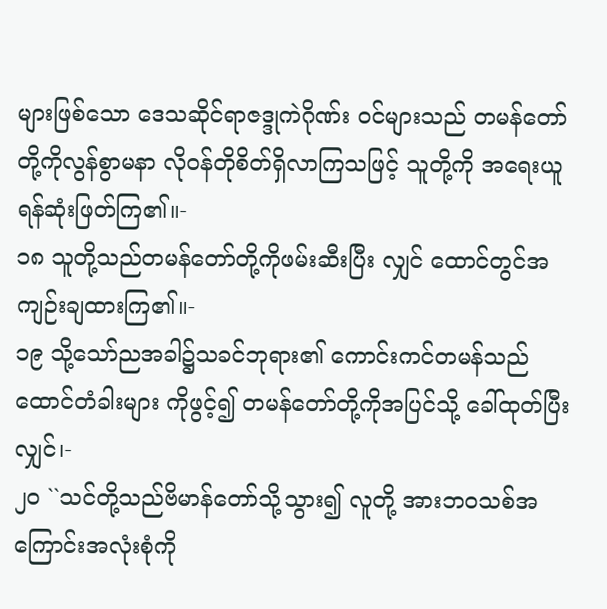များဖြစ်သော ဒေသဆိုင်ရာဇဒ္ဒုကဲဂိုဏ်း ဝင်များသည် တမန်တော်တို့ကိုလွန်စွာမနာ လိုဝန်တိုစိတ်ရှိလာကြသဖြင့် သူတို့ကို အရေးယူရန်ဆုံးဖြတ်ကြ၏။-
၁၈ သူတို့သည်တမန်တော်တို့ကိုဖမ်းဆီးပြီး လျှင် ထောင်တွင်အကျဉ်းချထားကြ၏။-
၁၉ သို့သော်ညအခါ၌သခင်ဘုရား၏ ကောင်းကင်တမန်သည် ထောင်တံခါးများ ကိုဖွင့်၍ တမန်တော်တို့ကိုအပြင်သို့ ခေါ်ထုတ်ပြီးလျှင်၊-
၂၀ ``သင်တို့သည်ဗိမာန်တော်သို့သွား၍ လူတို့ အားဘဝသစ်အကြောင်းအလုံးစုံကို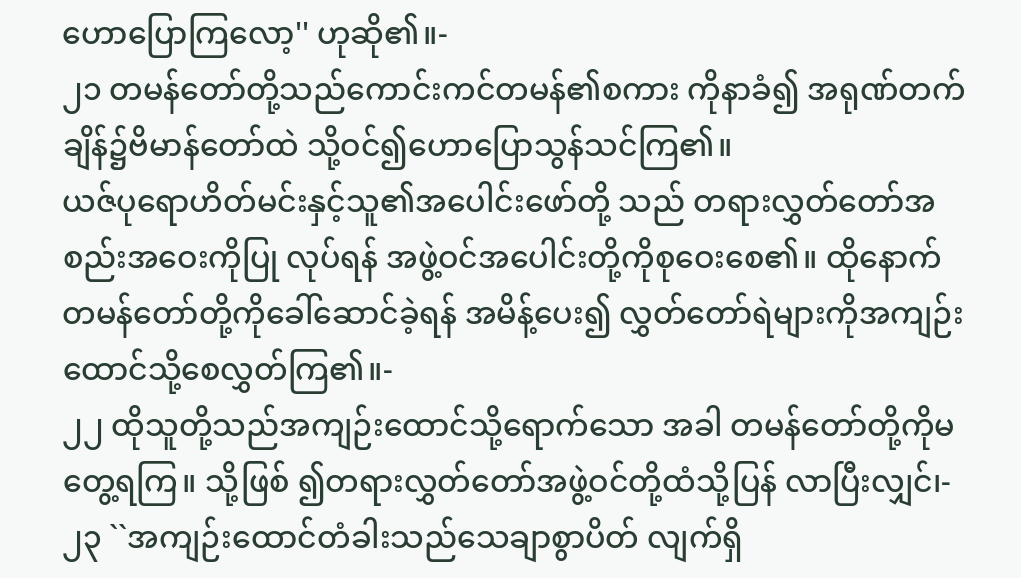ဟောပြောကြလော့'' ဟုဆို၏။-
၂၁ တမန်တော်တို့သည်ကောင်းကင်တမန်၏စကား ကိုနာခံ၍ အရုဏ်တက်ချိန်၌ဗိမာန်တော်ထဲ သို့ဝင်၍ဟောပြောသွန်သင်ကြ၏။
ယဇ်ပုရောဟိတ်မင်းနှင့်သူ၏အပေါင်းဖော်တို့ သည် တရားလွှတ်တော်အစည်းအဝေးကိုပြု လုပ်ရန် အဖွဲ့ဝင်အပေါင်းတို့ကိုစုဝေးစေ၏။ ထိုနောက်တမန်တော်တို့ကိုခေါ်ဆောင်ခဲ့ရန် အမိန့်ပေး၍ လွှတ်တော်ရဲများကိုအကျဉ်း ထောင်သို့စေလွှတ်ကြ၏။-
၂၂ ထိုသူတို့သည်အကျဉ်းထောင်သို့ရောက်သော အခါ တမန်တော်တို့ကိုမတွေ့ရကြ။ သို့ဖြစ် ၍တရားလွှတ်တော်အဖွဲ့ဝင်တို့ထံသို့ပြန် လာပြီးလျှင်၊-
၂၃ ``အကျဉ်းထောင်တံခါးသည်သေချာစွာပိတ် လျက်ရှိ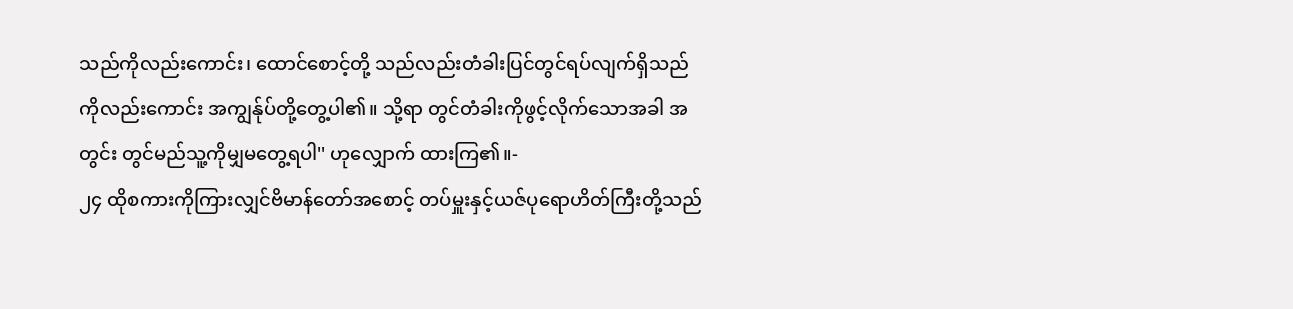သည်ကိုလည်းကောင်း၊ ထောင်စောင့်တို့ သည်လည်းတံခါးပြင်တွင်ရပ်လျက်ရှိသည် ကိုလည်းကောင်း အကျွန်ုပ်တို့တွေ့ပါ၏။ သို့ရာ တွင်တံခါးကိုဖွင့်လိုက်သောအခါ အတွင်း တွင်မည်သူ့ကိုမျှမတွေ့ရပါ'' ဟုလျှောက် ထားကြ၏။-
၂၄ ထိုစကားကိုကြားလျှင်ဗိမာန်တော်အစောင့် တပ်မှူးနှင့်ယဇ်ပုရောဟိတ်ကြီးတို့သည်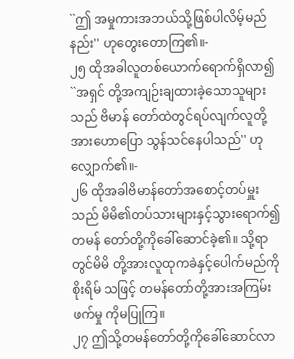``ဤ အမှုကားအဘယ်သို့ဖြစ်ပါလိမ့်မည်နည်း'' ဟုတွေးတောကြ၏။-
၂၅ ထိုအခါလူတစ်ယောက်ရောက်ရှိလာ၍ ``အရှင် တို့အကျဉ်းချထားခဲ့သောသူများသည် ဗိမာန် တော်ထဲတွင်ရပ်လျက်လူတို့အားဟောပြော သွန်သင်နေပါသည်'' ဟုလျှောက်၏။-
၂၆ ထိုအခါဗိမာန်တော်အစောင့်တပ်မှူးသည် မိမိ၏တပ်သားများနှင့်သွားရောက်၍ တမန် တော်တို့ကိုခေါ်ဆောင်ခဲ့၏။ သို့ရာတွင်မိမိ တို့အားလူထုကခဲနှင့်ပေါက်မည်ကိုစိုးရိမ် သဖြင့် တမန်တော်တို့အားအကြမ်းဖက်မှု ကိုမပြုကြ။
၂၇ ဤသို့တမန်တော်တို့ကိုခေါ်ဆောင်လာ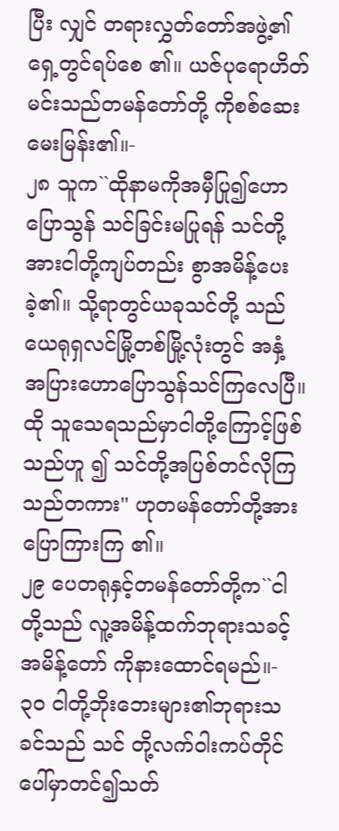ပြီး လျှင် တရားလွှတ်တော်အဖွဲ့၏ရှေ့တွင်ရပ်စေ ၏။ ယဇ်ပုရောဟိတ်မင်းသည်တမန်တော်တို့ ကိုစစ်ဆေးမေးမြန်း၏။-
၂၈ သူက``ထိုနာမကိုအမှီပြု၍ဟောပြောသွန် သင်ခြင်းမပြုရန် သင်တို့အားငါတို့ကျပ်တည်း စွာအမိန့်ပေးခဲ့၏။ သို့ရာတွင်ယခုသင်တို့ သည်ယေရုရှလင်မြို့တစ်မြို့လုံးတွင် အနှံ့ အပြားဟောပြောသွန်သင်ကြလေပြီ။ ထို သူသေရသည်မှာငါတို့ကြောင့်ဖြစ်သည်ဟူ ၍ သင်တို့အပြစ်တင်လိုကြသည်တကား'' ဟုတမန်တော်တို့အားပြောကြားကြ ၏။
၂၉ ပေတရုနှင့်တမန်တော်တို့က``ငါတို့သည် လူ့အမိန့်ထက်ဘုရားသခင့်အမိန့်တော် ကိုနားထောင်ရမည်။-
၃၀ ငါတို့ဘိုးဘေးများ၏ဘုရားသခင်သည် သင် တို့လက်ဝါးကပ်တိုင်ပေါ်မှာတင်၍သတ်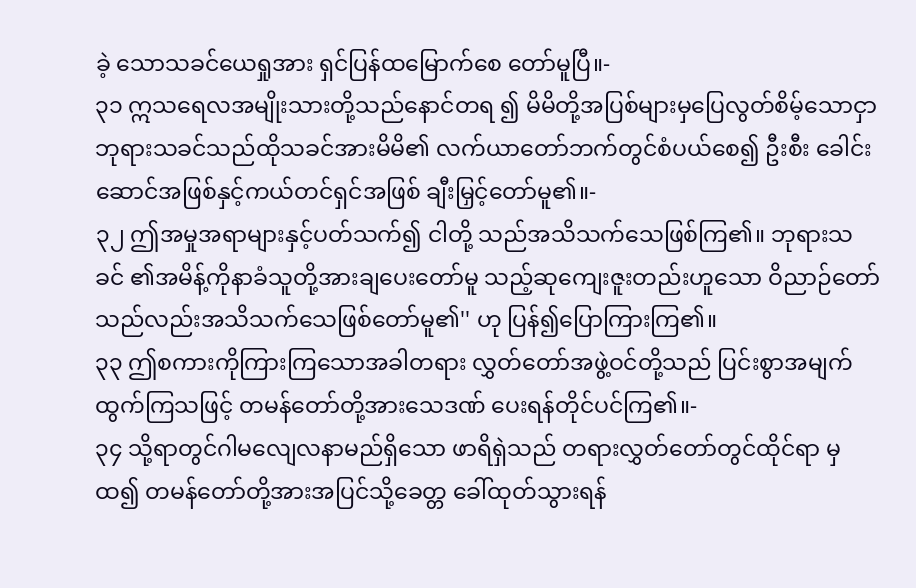ခဲ့ သောသခင်ယေရှုအား ရှင်ပြန်ထမြောက်စေ တော်မူပြီ။-
၃၁ ဣသရေလအမျိုးသားတို့သည်နောင်တရ ၍ မိမိတို့အပြစ်များမှပြေလွတ်စိမ့်သောငှာ ဘုရားသခင်သည်ထိုသခင်အားမိမိ၏ လက်ယာတော်ဘက်တွင်စံပယ်စေ၍ ဦးစီး ခေါင်းဆောင်အဖြစ်နှင့်ကယ်တင်ရှင်အဖြစ် ချီးမြှင့်တော်မူ၏။-
၃၂ ဤအမှုအရာများနှင့်ပတ်သက်၍ ငါတို့ သည်အသိသက်သေဖြစ်ကြ၏။ ဘုရားသခင် ၏အမိန့်ကိုနာခံသူတို့အားချပေးတော်မူ သည့်ဆုကျေးဇူးတည်းဟူသော ဝိညာဉ်တော် သည်လည်းအသိသက်သေဖြစ်တော်မူ၏'' ဟု ပြန်၍ပြောကြားကြ၏။
၃၃ ဤစကားကိုကြားကြသောအခါတရား လွှတ်တော်အဖွဲ့ဝင်တို့သည် ပြင်းစွာအမျက် ထွက်ကြသဖြင့် တမန်တော်တို့အားသေဒဏ် ပေးရန်တိုင်ပင်ကြ၏။-
၃၄ သို့ရာတွင်ဂါမလျေလနာမည်ရှိသော ဖာရိရှဲသည် တရားလွှတ်တော်တွင်ထိုင်ရာ မှထ၍ တမန်တော်တို့အားအပြင်သို့ခေတ္တ ခေါ်ထုတ်သွားရန်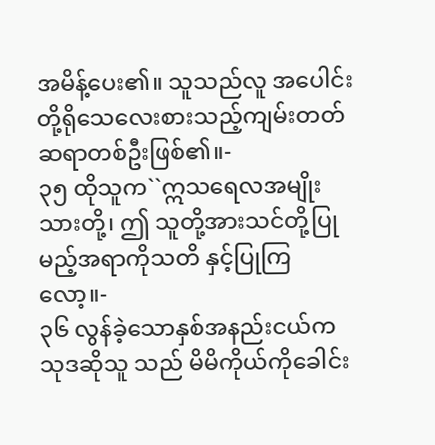အမိန့်ပေး၏။ သူသည်လူ အပေါင်းတို့ရိုသေလေးစားသည့်ကျမ်းတတ် ဆရာတစ်ဦးဖြစ်၏။-
၃၅ ထိုသူက``ဣသရေလအမျိုးသားတို့၊ ဤ သူတို့အားသင်တို့ပြုမည့်အရာကိုသတိ နှင့်ပြုကြလော့။-
၃၆ လွန်ခဲ့သောနှစ်အနည်းငယ်ကသုဒဆိုသူ သည် မိမိကိုယ်ကိုခေါင်း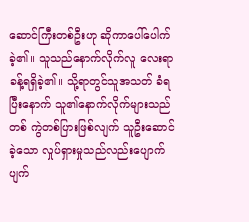ဆောင်ကြီးတစ်ဦးဟု ဆိုကာပေါ်ပေါက်ခဲ့၏။ သူသည်နောက်လိုက်လူ လေးရာခန့်ရရှိခဲ့၏။ သို့ရာတွင်သူအသတ် ခံရပြီးနောက် သူ၏နောက်လိုက်များသည်တစ် ကွဲတစ်ပြားဖြစ်လျက် သူဦးဆောင်ခဲ့သော လှုပ်ရှားမှုသည်လည်းပျောက်ပျက်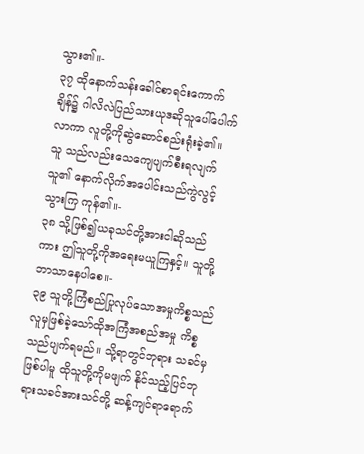သွား၏။-
၃၇ ထိုနောက်သန်းခေါင်စာရင်းကောက်ချိန်၌ ဂါလိလဲပြည်သားယုဒဆိုသူပေါ်ပေါက် လာကာ လူတို့ကိုဆွဲဆောင်စည်းရုံးခဲ့၏။ သူ သည်လည်းသေကျေပျက်စီးရလျက် သူ၏ နောက်လိုက်အပေါင်းသည်ကွဲလွင့်သွားကြ ကုန်၏။-
၃၈ သို့ဖြစ်၍ယခုသင်တို့အားငါဆိုသည်ကား ဤသူတို့ကိုအရေးမယူကြနှင့်။ သူတို့ ဘာသာနေပါစေ။-
၃၉ သူတို့ကြံစည်ပြုလုပ်သောအမှုကိစ္စသည် လူမှဖြစ်ခဲ့သော်ထိုအကြံအစည်အမှု ကိစ္စသည်ပျက်ရမည်။ သို့ရာတွင်ဘုရား သခင်မှဖြစ်ပါမူ ထိုသူတို့ကိုမဖျက် နိုင်သည့်ပြင်ဘုရားသခင်အားသင်တို့ ဆန့်ကျင်ရာရောက်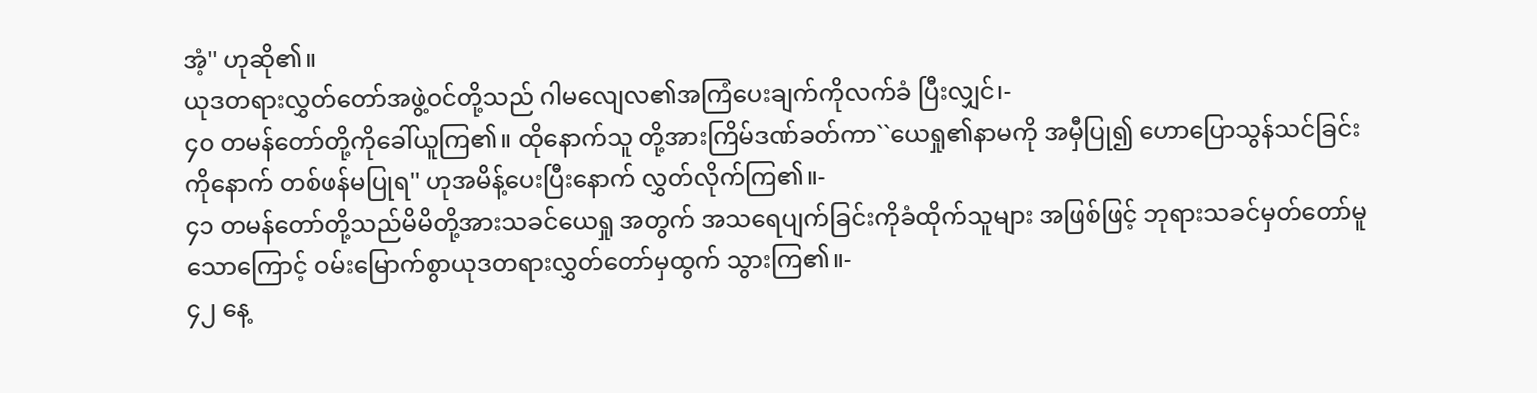အံ့'' ဟုဆို၏။
ယုဒတရားလွှတ်တော်အဖွဲ့ဝင်တို့သည် ဂါမလျေလ၏အကြံပေးချက်ကိုလက်ခံ ပြီးလျှင်၊-
၄၀ တမန်တော်တို့ကိုခေါ်ယူကြ၏။ ထိုနောက်သူ တို့အားကြိမ်ဒဏ်ခတ်ကာ``ယေရှု၏နာမကို အမှီပြု၍ ဟောပြောသွန်သင်ခြင်းကိုနောက် တစ်ဖန်မပြုရ'' ဟုအမိန့်ပေးပြီးနောက် လွှတ်လိုက်ကြ၏။-
၄၁ တမန်တော်တို့သည်မိမိတို့အားသခင်ယေရှု အတွက် အသရေပျက်ခြင်းကိုခံထိုက်သူများ အဖြစ်ဖြင့် ဘုရားသခင်မှတ်တော်မူသောကြောင့် ဝမ်းမြောက်စွာယုဒတရားလွှတ်တော်မှထွက် သွားကြ၏။-
၄၂ နေ့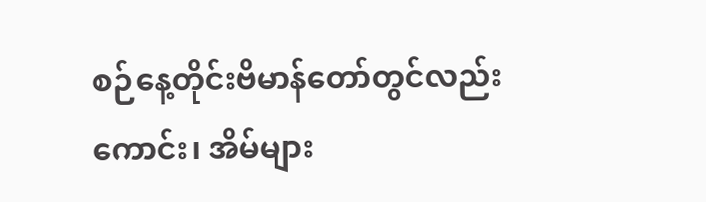စဉ်နေ့တိုင်းဗိမာန်တော်တွင်လည်းကောင်း၊ အိမ်များ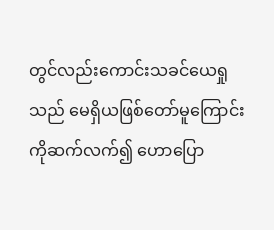တွင်လည်းကောင်းသခင်ယေရှုသည် မေရှိယဖြစ်တော်မူကြောင်းကိုဆက်လက်၍ ဟောပြော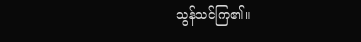သွန်သင်ကြ၏။